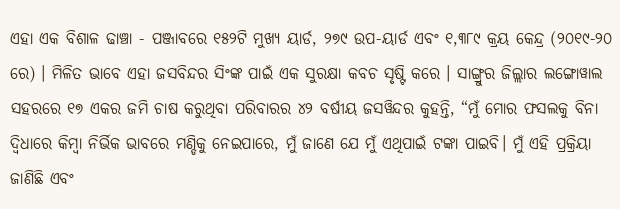ଏହା ଏକ ବିଶାଳ ଢାଞ୍ଚା - ପଞ୍ଜାବରେ ୧୫୨ଟି ମୁଖ୍ୟ ୟାର୍ଡ, ୨୭୯ ଉପ-ୟାର୍ଡ ଏବଂ ୧,୩୮୯ କ୍ରୟ କେନ୍ଦ୍ର (୨୦୧୯-୨୦ ରେ) । ମିଳିତ ଭାବେ ଏହା ଜସବିନ୍ଦର ସିଂଙ୍କ ପାଇଁ ଏକ ସୁରକ୍ଷା କବଚ ସୃଷ୍ଟି କରେ । ସାଙ୍ଗ୍ରୁର ଜିଲ୍ଲାର ଲଙ୍ଗୋୱାଲ ସହରରେ ୧୭ ଏକର ଜମି ଚାଷ କରୁଥିବା ପରିବାରର ୪୨ ବର୍ଷୀୟ ଜସୱିନ୍ଦର କୁହନ୍ତି, “ମୁଁ ମୋର ଫସଲକୁ ବିନା ଦ୍ୱିଧାରେ କିମ୍ବା ନିର୍ଭିକ ଭାବରେ ମଣ୍ଡିକୁ ନେଇପାରେ, ମୁଁ ଜାଣେ ଯେ ମୁଁ ଏଥିପାଇଁ ଟଙ୍କା ପାଇବି। ମୁଁ ଏହି ପ୍ରକ୍ରିୟା ଜାଣିଛି ଏବଂ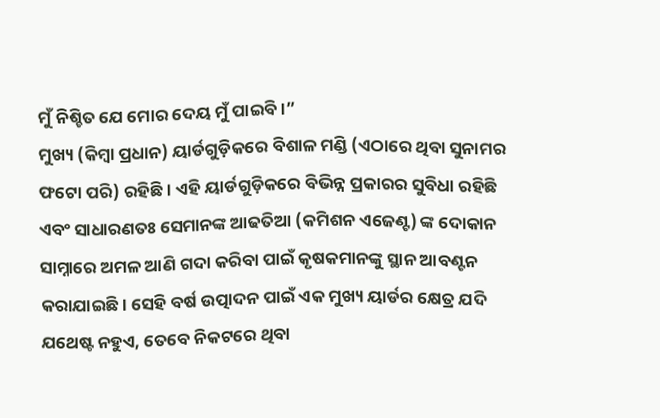ମୁଁ ନିଶ୍ଚିତ ଯେ ମୋର ଦେୟ ମୁଁ ପାଇବି।”
ମୁଖ୍ୟ (କିମ୍ବା ପ୍ରଧାନ) ୟାର୍ଡଗୁଡ଼ିକରେ ବିଶାଳ ମଣ୍ଡି (ଏଠାରେ ଥିବା ସୁନାମର ଫଟୋ ପରି) ରହିଛି। ଏହି ୟାର୍ଡଗୁଡ଼ିକରେ ବିଭିନ୍ନ ପ୍ରକାରର ସୁବିଧା ରହିଛି ଏବଂ ସାଧାରଣତଃ ସେମାନଙ୍କ ଆଢତିଆ (କମିଶନ ଏଜେଣ୍ଟ) ଙ୍କ ଦୋକାନ ସାମ୍ନାରେ ଅମଳ ଆଣି ଗଦା କରିବା ପାଇଁ କୃଷକମାନଙ୍କୁ ସ୍ଥାନ ଆବଣ୍ଟନ କରାଯାଇଛି। ସେହି ବର୍ଷ ଉତ୍ପାଦନ ପାଇଁ ଏକ ମୁଖ୍ୟ ୟାର୍ଡର କ୍ଷେତ୍ର ଯଦି ଯଥେଷ୍ଟ ନହୁଏ, ତେବେ ନିକଟରେ ଥିବା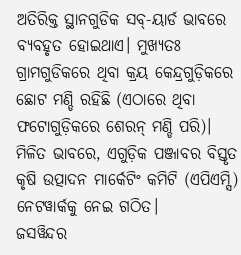ଅତିରିକ୍ତ ସ୍ଥାନଗୁଡିକ ସବ୍-ୟାର୍ଡ ଭାବରେ ବ୍ୟବହୃତ ହୋଇଥାଏ। ମୁଖ୍ୟତଃ ଗ୍ରାମଗୁଡିକରେ ଥିବା କ୍ରୟ କେନ୍ଦ୍ରଗୁଡ଼ିକରେ ଛୋଟ ମଣ୍ଡି ରହିଛି (ଏଠାରେ ଥିବା ଫଟୋଗୁଡ଼ିକରେ ଶେରନ୍ ମଣ୍ଡି ପରି)। ମିଳିତ ଭାବରେ, ଏଗୁଡ଼ିକ ପଞ୍ଜାବର ବିସ୍ତୃତ କୃଷି ଉତ୍ପାଦନ ମାର୍କେଟିଂ କମିଟି (ଏପିଏମ୍ସି) ନେଟୱାର୍କକୁ ନେଇ ଗଠିତ।
ଜସୱିନ୍ଦର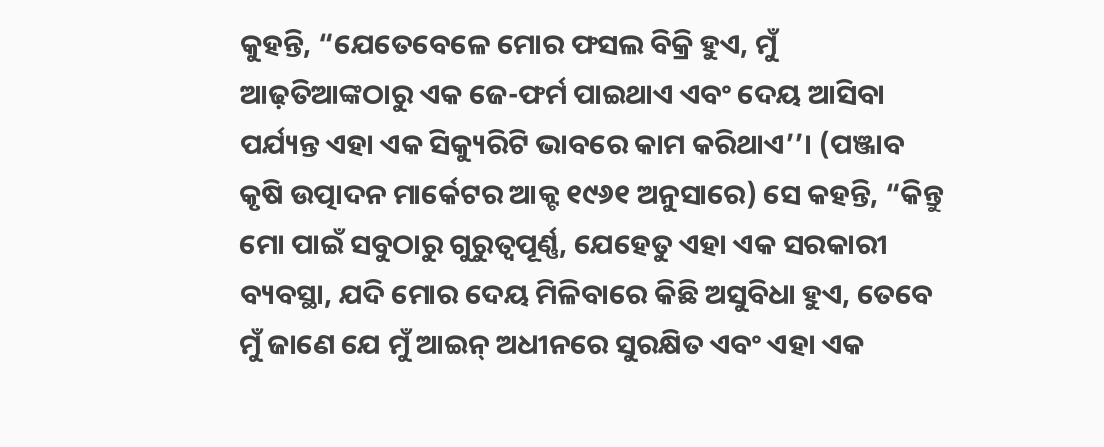କୁହନ୍ତି, “ଯେତେବେଳେ ମୋର ଫସଲ ବିକ୍ରି ହୁଏ, ମୁଁ ଆଢ଼ତିଆଙ୍କଠାରୁ ଏକ ଜେ-ଫର୍ମ ପାଇଥାଏ ଏବଂ ଦେୟ ଆସିବା ପର୍ଯ୍ୟନ୍ତ ଏହା ଏକ ସିକ୍ୟୁରିଟି ଭାବରେ କାମ କରିଥାଏ’’। (ପଞ୍ଜାବ କୃଷି ଉତ୍ପାଦନ ମାର୍କେଟର ଆକ୍ଟ ୧୯୬୧ ଅନୁସାରେ) ସେ କହନ୍ତି, “କିନ୍ତୁ ମୋ ପାଇଁ ସବୁଠାରୁ ଗୁରୁତ୍ୱପୂର୍ଣ୍ଣ, ଯେହେତୁ ଏହା ଏକ ସରକାରୀ ବ୍ୟବସ୍ଥା, ଯଦି ମୋର ଦେୟ ମିଳିବାରେ କିଛି ଅସୁବିଧା ହୁଏ, ତେବେ ମୁଁ ଜାଣେ ଯେ ମୁଁ ଆଇନ୍ ଅଧୀନରେ ସୁରକ୍ଷିତ ଏବଂ ଏହା ଏକ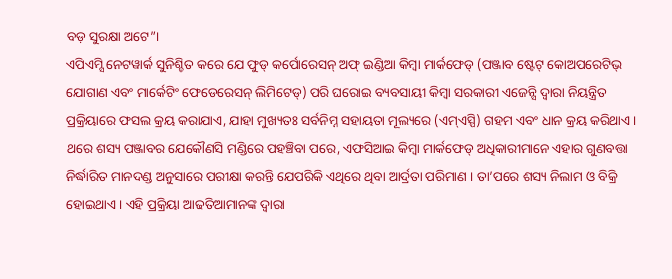ବଡ଼ ସୁରକ୍ଷା ଅଟେ”।
ଏପିଏମ୍ସି ନେଟୱାର୍କ ସୁନିଶ୍ଚିତ କରେ ଯେ ଫୁଡ୍ କର୍ପୋରେସନ୍ ଅଫ୍ ଇଣ୍ଡିଆ କିମ୍ବା ମାର୍କଫେଡ୍ (ପଞ୍ଜାବ ଷ୍ଟେଟ୍ କୋଅପରେଟିଭ୍ ଯୋଗାଣ ଏବଂ ମାର୍କେଟିଂ ଫେଡେରେସନ୍ ଲିମିଟେଡ୍) ପରି ଘରୋଇ ବ୍ୟବସାୟୀ କିମ୍ବା ସରକାରୀ ଏଜେନ୍ସି ଦ୍ୱାରା ନିୟନ୍ତ୍ରିତ ପ୍ରକ୍ରିୟାରେ ଫସଲ କ୍ରୟ କରାଯାଏ, ଯାହା ମୁଖ୍ୟତଃ ସର୍ବନିମ୍ନ ସହାୟତା ମୂଲ୍ୟରେ (ଏମ୍ଏସ୍ପି) ଗହମ ଏବଂ ଧାନ କ୍ରୟ କରିଥାଏ। ଥରେ ଶସ୍ୟ ପଞ୍ଜାବର ଯେକୌଣସି ମଣ୍ଡିରେ ପହଞ୍ଚିବା ପରେ, ଏଫସିଆଇ କିମ୍ବା ମାର୍କଫେଡ୍ ଅଧିକାରୀମାନେ ଏହାର ଗୁଣବତ୍ତା ନିର୍ଦ୍ଧାରିତ ମାନଦଣ୍ଡ ଅନୁସାରେ ପରୀକ୍ଷା କରନ୍ତି ଯେପରିକି ଏଥିରେ ଥିବା ଆର୍ଦ୍ରତା ପରିମାଣ । ତା’ପରେ ଶସ୍ୟ ନିଲାମ ଓ ବିକ୍ରି ହୋଇଥାଏ। ଏହି ପ୍ରକ୍ରିୟା ଆଢତିଆମାନଙ୍କ ଦ୍ୱାରା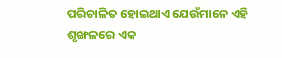ପରିଚାଳିତ ହୋଇଥାଏ ଯେଉଁମାନେ ଏହି ଶୃଙ୍ଖଳରେ ଏକ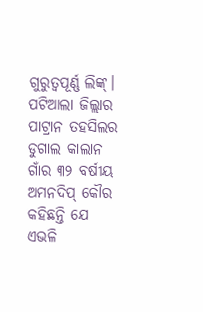ଗୁରୁତ୍ୱପୂର୍ଣ୍ଣ ଲିଙ୍କ୍।
ପଟିଆଲା ଜିଲ୍ଲାର ପାଟ୍ରାନ ତହସିଲର ଡୁଗାଲ କାଲାନ ଗାଁର ୩୨ ବର୍ଷୀୟ ଅମନଦିପ୍ କୌର କହିଛନ୍ତି ଯେ ଏଭଳି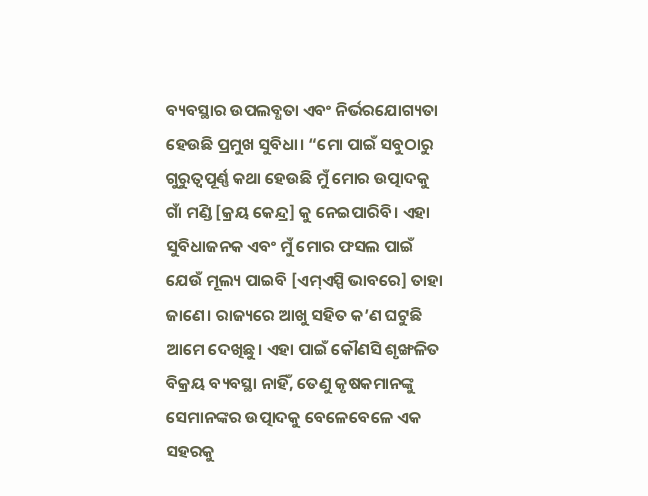ବ୍ୟବସ୍ଥାର ଉପଲବ୍ଧତା ଏବଂ ନିର୍ଭରଯୋଗ୍ୟତା ହେଉଛି ପ୍ରମୁଖ ସୁବିଧା। “ମୋ ପାଇଁ ସବୁଠାରୁ ଗୁରୁତ୍ୱପୂର୍ଣ୍ଣ କଥା ହେଉଛି ମୁଁ ମୋର ଉତ୍ପାଦକୁ ଗାଁ ମଣ୍ଡି [କ୍ରୟ କେନ୍ଦ୍ର] କୁ ନେଇପାରିବି। ଏହା ସୁବିଧାଜନକ ଏବଂ ମୁଁ ମୋର ଫସଲ ପାଇଁ ଯେଉଁ ମୂଲ୍ୟ ପାଇବି [ଏମ୍ଏସ୍ପି ଭାବରେ] ତାହା ଜାଣେ। ରାଜ୍ୟରେ ଆଖୁ ସହିତ କ’ଣ ଘଟୁଛି ଆମେ ଦେଖିଛୁ। ଏହା ପାଇଁ କୌଣସି ଶୃଙ୍ଖଳିତ ବିକ୍ରୟ ବ୍ୟବସ୍ଥା ନାହିଁ, ତେଣୁ କୃଷକମାନଙ୍କୁ ସେମାନଙ୍କର ଉତ୍ପାଦକୁ ବେଳେବେଳେ ଏକ ସହରକୁ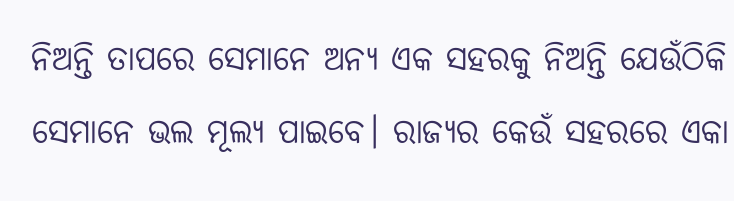ନିଅନ୍ତି ତାପରେ ସେମାନେ ଅନ୍ୟ ଏକ ସହରକୁ ନିଅନ୍ତି ଯେଉଁଠିକି ସେମାନେ ଭଲ ମୂଲ୍ୟ ପାଇବେ। ରାଜ୍ୟର କେଉଁ ସହରରେ ଏକା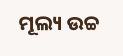ମୂଲ୍ୟ ଉଚ୍ଚ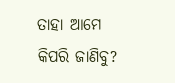ତାହା ଆମେ କିପରି ଜାଣିବୁ?